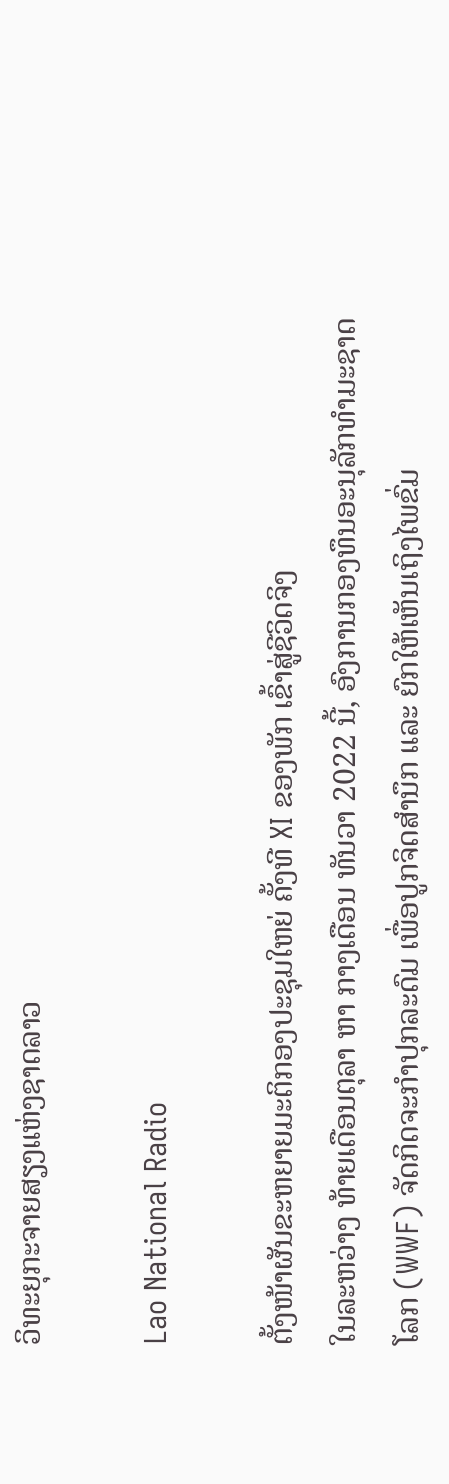ວິທະຍຸກະຈາຍສຽງແຫ່ງຊາດລາວ

Lao National Radio

ຕັ້ງໜ້າຜັນຂະຫຍາຍມະຕິກອງປະຊຸມໃຫຍ່ ຄັ້ງທີ XI ຂອງພັກ ເຂົ້າສູ່ຊີວິດຈິງ
ໃນລະຫວ່າງ ທ້າຍເດືອນຕຸລາ ຫາ ກາງເດືອນ ທັນວາ 2022 ນີ້, ອົງການກອງທຶນອະນຸລັກທໍາມະຊາດໂລກ (WWF) ຈັດກິດຈະກຳປຸກລະດົມ ເພື່ອປູກຈິດສຳນຶກ ແລະ ຍົກໃຫ້ເຫັນເຖິງໄພຂົ່ມ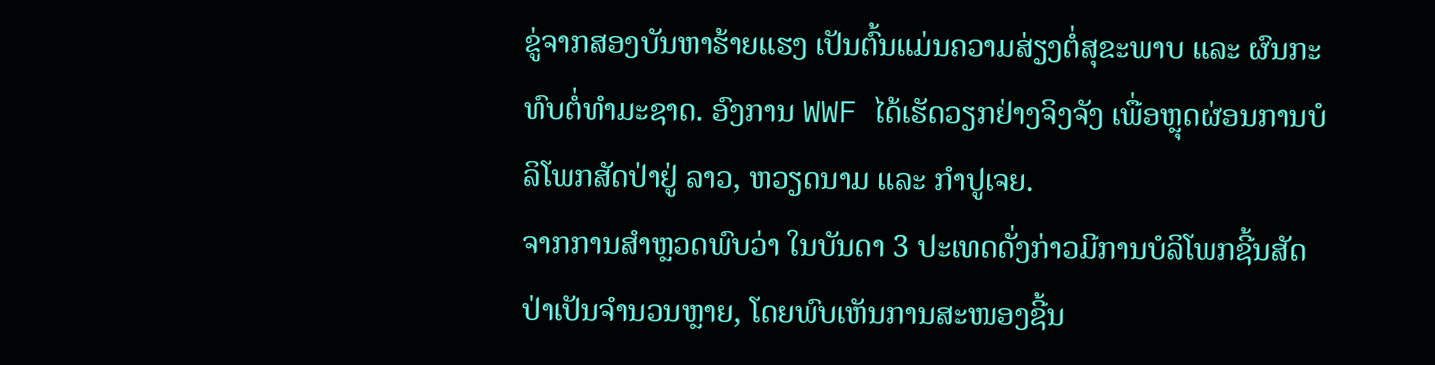ຂູ່ຈາກສອງບັນຫາຮ້າຍແຮງ ເປັນຕົ້ນແມ່ນຄວາມສ່ຽງຕໍ່ສຸຂະພາບ ແລະ ຜົນກະທົບຕໍ່ທຳມະຊາດ. ອົງການ WWF ໄດ້ເຮັດວຽກຢ່າງຈິງຈັງ ເພື່ອຫຼຸດຜ່ອນການບໍລິໂພກສັດປ່າຢູ່ ລາວ, ຫວຽດນາມ ແລະ ກຳປູເຈຍ.
ຈາກການສຳຫຼວດພົບວ່າ ໃນບັນດາ 3 ປະເທດດັ່ງກ່າວມີການບໍລິໂພກຊີ້ນສັດປ່າເປັນຈຳນວນຫຼາຍ, ໂດຍພົບເຫັນການສະໜອງຊີ້ນ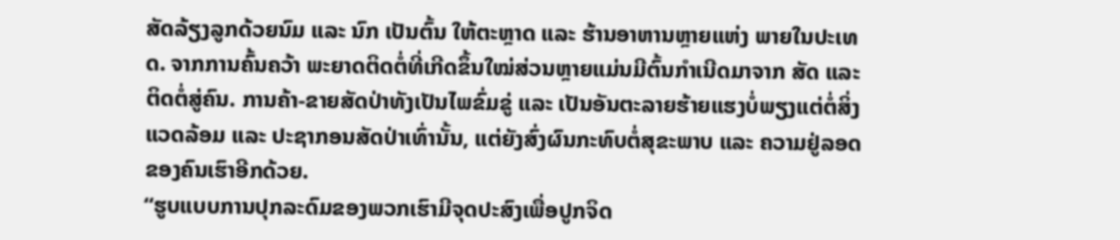ສັດລ້ຽງລູກດ້ວຍນົມ ແລະ ນົກ ເປັນຕົ້ນ ໃຫ້ຕະຫຼາດ ແລະ ຮ້ານອາຫານຫຼາຍແຫ່ງ ພາຍໃນປະເທດ. ຈາກການຄົ້ນຄວ້າ ພະຍາດຕິດຕໍ່ທີ່ເກີດຂຶ້ນໃໝ່ສ່ວນຫຼາຍແມ່ນມີຕົ້ນກຳເນີດມາຈາກ ສັດ ແລະ ຕິດຕໍ່ສູ່ຄົນ. ການຄ້າ-ຂາຍສັດປ່າທັງເປັນໄພຂົ່ມຂູ່ ແລະ ເປັນອັນຕະລາຍຮ້າຍແຮງບໍ່ພຽງແຕ່ຕໍ່ສິ່ງແວດລ້ອມ ແລະ ປະຊາກອນສັດປ່າເທົ່ານັ້ນ, ແຕ່ຍັງສົ່ງຜົນກະທົບຕໍ່ສຸຂະພາບ ແລະ ຄວາມຢູ່ລອດຂອງຄົນເຮົາອີກດ້ວຍ.
“ຮູບແບບການປຸກລະດົມຂອງພວກເຮົາມີຈຸດປະສົງເພື່ອປູກຈິດ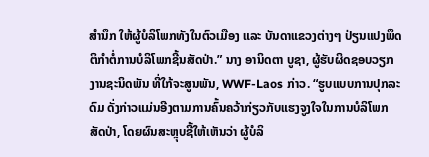ສຳນຶກ ໃຫ້ຜູ້ບໍລິໂພກທັງໃນຕົວເມືອງ ແລະ ບັນດາແຂວງຕ່າງໆ ປ່ຽນແປງພຶດຕິກຳຕໍ່ການບໍລິໂພກຊີ້ນສັດປ່າ.” ນາງ ອານິດຕາ ບູຊາ, ຜູ້ຮັບຜິດຊອບວຽກງານຊະນິດພັນ ທີ່ໃກ້ຈະສູນພັນ, WWF-Laos ກ່າວ. “ຮູບແບບການປຸກລະດົມ ດັ່ງກ່າວແມ່ນອີງຕາມການຄົ້ນຄວ້າກ່ຽວກັບແຮງຈູງໃຈໃນການບໍລິໂພກສັດປ່າ, ໂດຍຜົນສະຫຼຸບຊີ້ໃຫ້ເຫັນວ່າ ຜູ້ບໍລິ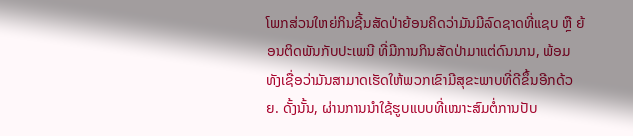ໂພກສ່ວນໃຫຍ່ກິນຊີ້ນສັດປ່າຍ້ອນຄິດວ່າມັນມີລົດຊາດທີ່ແຊບ ຫຼື ຍ້ອນຕິດພັນກັບປະເພນີ ທີ່ມີການກິນສັດປ່າມາແຕ່ດົນນານ, ພ້ອມທັງເຊື່ອວ່າມັນສາມາດເຮັດໃຫ້ພວກເຂົາມີສຸຂະພາບທີ່ດີຂຶ້ນອີກດ້ວຍ. ດັ້ງນັ້ນ, ຜ່ານການນໍາໃຊ້ຮູບແບບທີ່ເໝາະສົມຕໍ່ການປັບ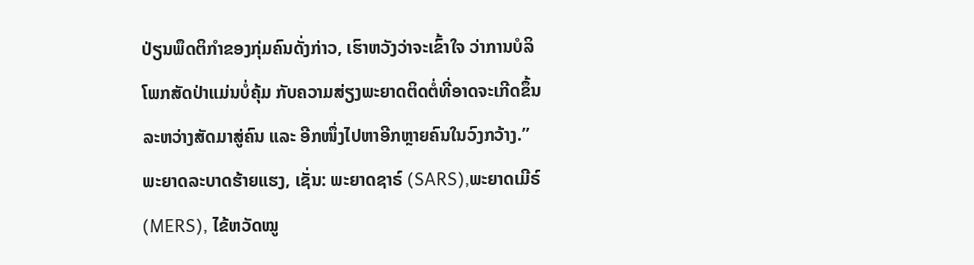ປ່ຽນພຶດຕິກໍາຂອງກຸ່ມຄົນດັ່ງກ່າວ, ເຮົາຫວັງວ່າຈະເຂົ້າໃຈ ວ່າການບໍລິໂພກສັດປ່າແມ່ນບໍ່ຄຸ້ມ ກັບຄວາມສ່ຽງພະຍາດຕິດຕໍ່ທີ່ອາດຈະເກີດຂຶ້ນ ລະຫວ່າງສັດມາສູ່ຄົນ ແລະ ອີກໜຶ່ງໄປຫາອີກຫຼາຍຄົນໃນວົງກວ້າງ.”
ພະຍາດລະບາດຮ້າຍແຮງ, ເຊັ່ນ: ພະຍາດຊາຣ໌ (SARS),ພະຍາດເມີຣ໌ (MERS), ໄຂ້ຫວັດໝູ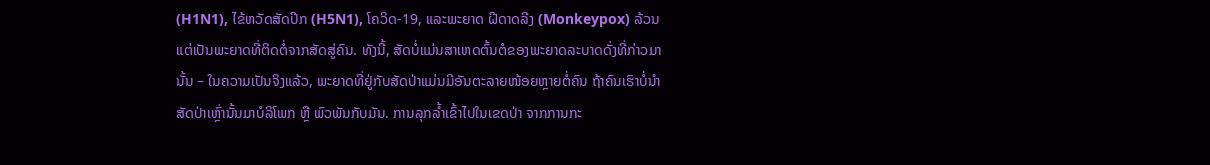(H1N1), ໄຂ້ຫວັດສັດປີກ (H5N1), ໂຄວິດ-19, ແລະພະຍາດ ຝີດາດລີງ (Monkeypox) ລ້ວນແຕ່ເປັນພະຍາດທີ່ຕິດຕໍ່ຈາກສັດສູ່ຄົນ. ທັງນີ້, ສັດບໍ່ແມ່ນສາເຫດຕົ້ນຕໍຂອງພະຍາດລະບາດດັ່ງທີ່ກ່າວມານັ້ນ – ໃນຄວາມເປັນຈິງແລ້ວ, ພະຍາດທີ່ຢູ່ກັບສັດປ່າແມ່ນມີອັນຕະລາຍໜ້ອຍຫຼາຍຕໍ່ຄົນ ຖ້າຄົນເຮົາບໍ່ນຳສັດປ່າເຫຼົ່ານັ້ນມາບໍລິໂພກ ຫຼື ພົວພັນກັບມັນ. ການລຸກລໍ້າເຂົ້າໄປໃນເຂດປ່າ ຈາກການກະ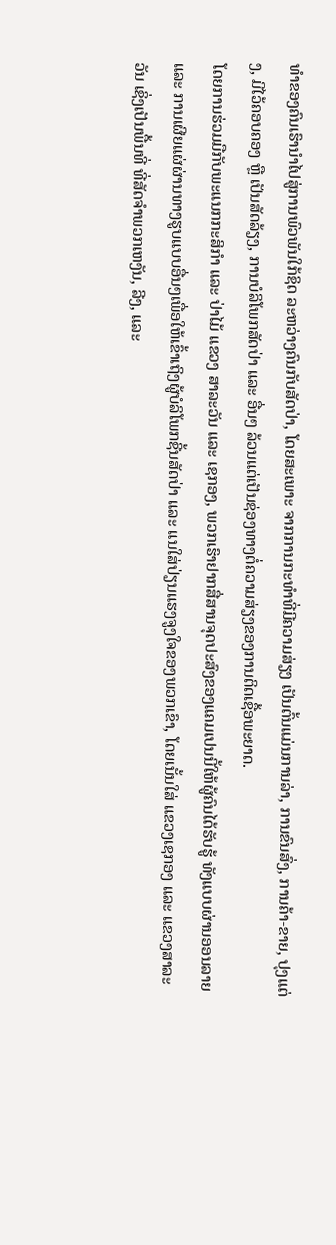ທໍາຂອງຄົນເຮົານໍາໄປສູ່ການພົວພັນໃກ້ຊິດ ລະຫວ່າງຄົນກັບສັດປ່າ, ໂດຍສະເພາະ ຈາກການກະທໍາທີ່ມີຄວາມສ່ຽງ ເປັນຕົ້ນແມ່ນການລ່າ, ການຂົນສົ່ງ, ການຄ້າ-ຂາຍ, ປຸງແຕ່ງ, ມີໄວ້ຄອບຄອງ ຫຼື ເປັນສັດລ້ຽງ, ການບໍລິໂພກສັດປ່າ ແລະ ອື່ນໆ ລ້ວນແຕ່ເປັນຊ່ອງທາງຕໍ່ຄວາມສ່ຽງຂອງການຕິດເຊື້ອພະຍາດ.
ໂດຍການຮ່ວມມືກັບພະແນກກະສິກຳ ແລະ ປ່າໄມ້ ແຂວງ ສາລະວັນ ແລະ ເຊກອງ, ພວກເຮົາຢາກສື່ສານຈຸດປະສົງຂອງແຄມເປນນີ້ໃຫ້ຜູ້ຄົນໄດ້ຮັບຮູ້ ທັງແບບຜ່ານອອນລາຍ ແລະ ການເຜີຍແຜ່ຜ່ານທາງຮູບແບບອື່ນໆເພື່ອໃຫ້ເຂົ້າເຖິງຜູ້ບໍລິໂພກຊີ້ນສັດປ່າ ແລະ ແນໃສ່ປ່ຽນແຮງຈູງໃຈຂອງພວກເຂົາ, ໂດຍເນັ້ນໃສ່ ແຂວງເຊກອງ ແລະ ແຂວງສາລະວັນ ເຊິ່ງເປັນພື້ນທີ່ ທີ່ສັດຈຳພວກເຫງັນ, ລີງ, ແລະ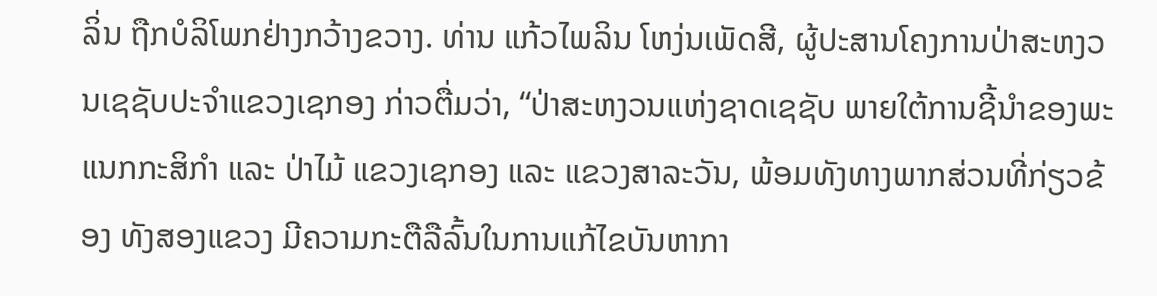ລິ່ນ ຖືກບໍລິໂພກຢ່າງກວ້າງຂວາງ. ທ່ານ ແກ້ວໄພລິນ ໂຫງ່ນເພັດສີ, ຜູ້ປະສານໂຄງການປ່າສະຫງວນເຊຊັບປະຈຳແຂວງເຊກອງ ກ່າວຕື່ມວ່າ, “ປ່າສະຫງວນແຫ່ງຊາດເຊຊັບ ພາຍໃຕ້ການຊີ້ນຳຂອງພະແນກກະສິກຳ ແລະ ປ່າໄມ້ ແຂວງເຊກອງ ແລະ ແຂວງສາລະວັນ, ພ້ອມທັງທາງພາກສ່ວນທີ່ກ່ຽວຂ້ອງ ທັງສອງແຂວງ ມີຄວາມກະຕືລືລົ້ນໃນການແກ້ໄຂບັນຫາກາ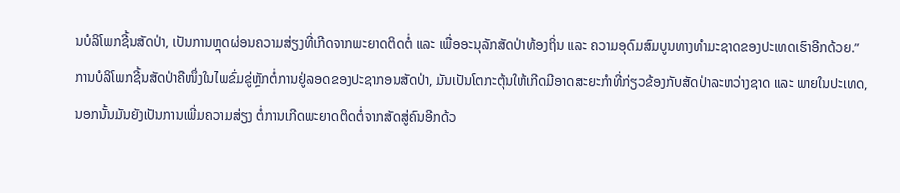ນບໍລິໂພກຊີ້ນສັດປ່າ, ເປັນການຫຼຸດຜ່ອນຄວາມສ່ຽງທີ່ເກີດຈາກພະຍາດຕິດຕໍ່ ແລະ ເພື່ອອະນຸລັກສັດປ່າທ້ອງຖິ່ນ ແລະ ຄວາມອຸດົມສົມບູນທາງທໍາມະຊາດຂອງປະເທດເຮົາອີກດ້ວຍ.”
ການບໍລິໂພກຊີ້ນສັດປ່າຄືໜຶ່ງໃນໄພຂົ່ມຂູ່ຫຼັກຕໍ່ການຢູ່ລອດຂອງປະຊາກອນສັດປ່າ, ມັນເປັນໂຕກະຕຸ້ນໃຫ້ເກີດມີອາດສະຍະກຳທີ່ກ່ຽວຂ້ອງກັບສັດປ່າລະຫວ່າງຊາດ ແລະ ພາຍໃນປະເທດ, ນອກນັ້ນມັນຍັງເປັນການເພີ່ມຄວາມສ່ຽງ ຕໍ່ການເກີດພະຍາດຕິດຕໍ່ຈາກສັດສູ່ຄົນອີກດ້ວ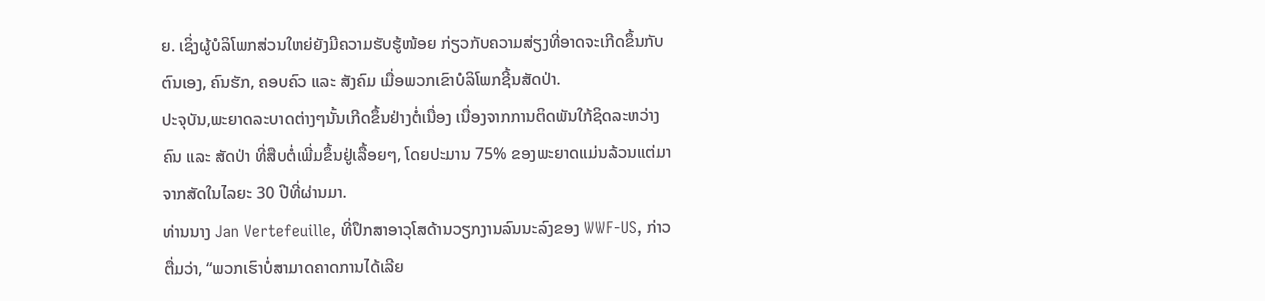ຍ. ເຊິ່ງຜູ້ບໍລິໂພກສ່ວນໃຫຍ່ຍັງມີຄວາມຮັບຮູ້ໜ້ອຍ ກ່ຽວກັບຄວາມສ່ຽງທີ່ອາດຈະເກີດຂຶ້ນກັບຕົນເອງ, ຄົນຮັກ, ຄອບຄົວ ແລະ ສັງຄົມ ເມື່ອພວກເຂົາບໍລິໂພກຊີ້ນສັດປ່າ.
ປະຈຸບັນ,ພະຍາດລະບາດຕ່າງໆນັ້ນເກີດຂຶ້ນຢ່າງຕໍ່ເນື່ອງ ເນື່ອງຈາກການຕິດພັນໃກ້ຊິດລະຫວ່າງຄົນ ແລະ ສັດປ່າ ທີ່ສືບຕໍ່ເພີ່ມຂຶ້ນຢູ່ເລື້ອຍໆ, ໂດຍປະມານ 75% ຂອງພະຍາດແມ່ນລ້ວນແຕ່ມາຈາກສັດໃນໄລຍະ 30 ປີທີ່ຜ່ານມາ.
ທ່ານນາງ Jan Vertefeuille, ທີ່ປຶກສາອາວຸໂສດ້ານວຽກງານລົນນະລົງຂອງ WWF-US, ກ່າວຕື່ມວ່າ, “ພວກເຮົາບໍ່ສາມາດຄາດການໄດ້ເລີຍ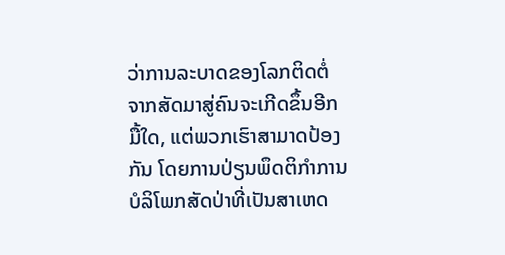ວ່າການລະບາດຂອງໂລກຕິດຕໍ່ ຈາກສັດມາສູ່ຄົນຈະເກີດຂຶ້ນອີກມື້ໃດ, ແຕ່ພວກເຮົາສາມາດປ້ອງກັນ ໂດຍການປ່ຽນພຶດຕິກຳການບໍລິໂພກສັດປ່າທີ່ເປັນສາເຫດ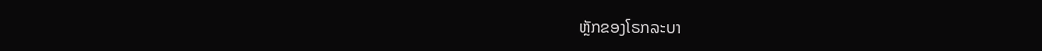ຫຼັກຂອງໂຣກລະບາ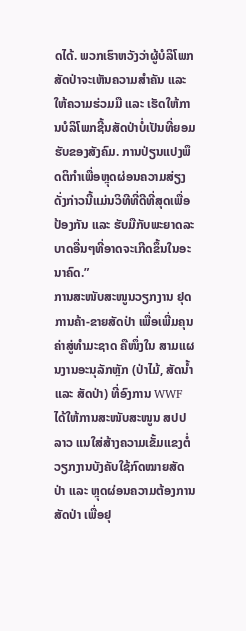ດໄດ້. ພວກເຮົາຫວັງວ່າຜູ້ບໍລິໂພກສັດປ່າຈະເຫັນຄວາມສໍາຄັນ ແລະ ໃຫ້ຄວາມຮ່ວມມື ແລະ ເຮັດໃຫ້ການບໍລິໂພກຊີ້ນສັດປ່າບໍ່ເປັນທີ່ຍອມຮັບຂອງສັງຄົມ. ການປ່ຽນແປງພຶດຕິກຳເພື່ອຫຼຸດຜ່ອນຄວາມສ່ຽງດັ່ງກ່າວນີ້ແມ່ນວິທີທີ່ດີທີ່ສຸດເພື່ອປ້ອງກັນ ແລະ ຮັບມືກັບພະຍາດລະບາດອື່ນໆທີ່ອາດຈະເກີດຂຶ້ນໃນອະນາຄົດ.”
ການສະໜັບສະໜູນວຽກງານ ຢຸດການຄ້າ-ຂາຍສັດປ່າ ເພື່ອເພີ່ມຄຸນຄ່າສູ່ທຳມະຊາດ ຄືໜຶ່ງໃນ ສາມແຜນງານອະນຸລັກຫຼັກ (ປ່າໄມ້, ສັດນໍ້າ ແລະ ສັດປ່າ) ທີ່ອົງການ WWF ໄດ້ໃຫ້ການສະໜັບສະໜູນ ສປປ ລາວ ແນໃສ່ສ້າງຄວາມເຂັ້ມແຂງຕໍ່ວຽກງານບັງຄັບໃຊ້ກົດໝາຍສັດປ່າ ແລະ ຫຼຸດຜ່ອນຄວາມຕ້ອງການສັດປ່າ ເພື່ອຢຸ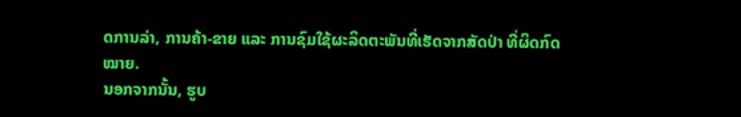ດການລ່າ, ການຄ້າ-ຂາຍ ແລະ ການຊົມໃຊ້ຜະລິດຕະພັນທີ່ເຮັດຈາກສັດປ່າ ທີ່ຜິດກົດໝາຍ.
ນອກຈາກນັ້ນ, ຮູບ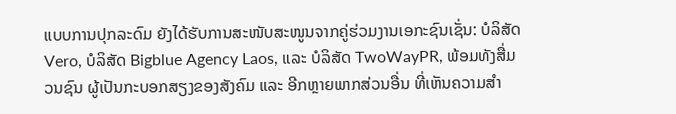ແບບການປຸກລະດົມ ຍັງໄດ້ຮັບການສະໜັບສະໜູນຈາກຄູ່ຮ່ວມງານເອກະຊົນເຊັ່ນ: ບໍລິສັດ Vero, ບໍລິສັດ Bigblue Agency Laos, ແລະ ບໍລິສັດ TwoWayPR, ພ້ອມທັງສື່ມວນຊົນ ຜູ້ເປັນກະບອກສຽງຂອງສັງຄົມ ແລະ ອີກຫຼາຍພາກສ່ວນອື່ນ ທີ່ເຫັນຄວາມສຳ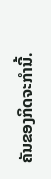ຄັນຂອງກິດຈະກໍານີ້.